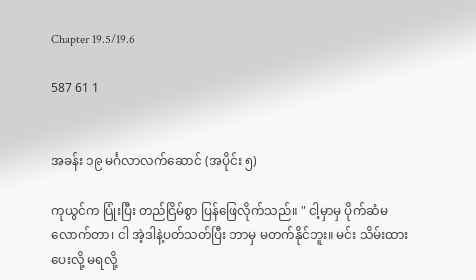Chapter 19.5/19.6

587 61 1


အခန်း ၁၉ မင်္ဂလာလက်ဆောင် (အပိုင်း ၅)

ကုယွင်က ပြုံးပြီး တည်ငြိမ်စွာ ပြန်ဖြေလိုက်သည်။ " ငါ့မှာမှ ပိုက်ဆံမလောက်တာ၊ ငါ အဲ့ဒါနဲ့ပတ်သတ်ပြီး ဘာမှ မတက်နိုင်ဘူး။ မင်း သိမ်းထားပေးလို့ မရလို့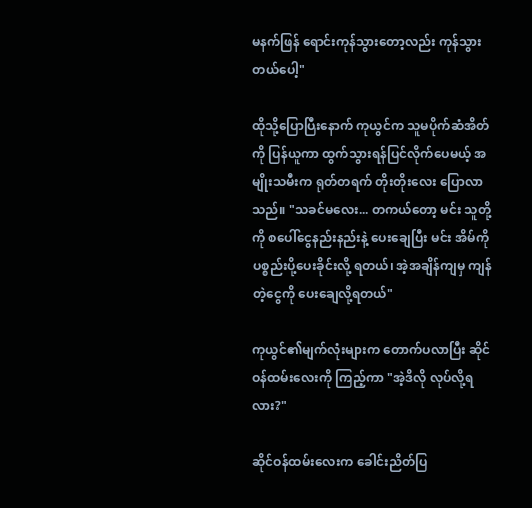မနက်ဖြန် ရောင်းကုန်သွားတော့လည်း ကုန်သွားတယ်ပေါ့"

ထိုသို့ပြောပြီးနောက် ကုယွင်က သူမပိုက်ဆံအိတ်ကို ပြန်ယူကာ ထွက်သွားရန်ပြင်လိုက်ပေမယ့် အမျိုးသမီးက ရုတ်တရက် တိုးတိုးလေး ပြောလာသည်။ "သခင်မလေး... တကယ်တော့ မင်း သူတို့ကို စပေါ်ငွေနည်းနည်းနဲ့ ပေးချေပြီး မင်း အိမ်ကို ပစ္စည်းပို့ပေးခိုင်းလို့ ရတယ်၊ အဲ့အချိန်ကျမှ ကျန်တဲ့ငွေကို ပေးချေလို့ရတယ်"

ကုယွင်၏မျက်လုံးများက တောက်ပလာပြီး ဆိုင်ဝန်ထမ်းလေးကို ကြည့်ကာ "အဲ့ဒိလို လုပ်လို့ရလား?"

ဆိုင်ဝန်ထမ်းလေးက ခေါင်းညိတ်ပြ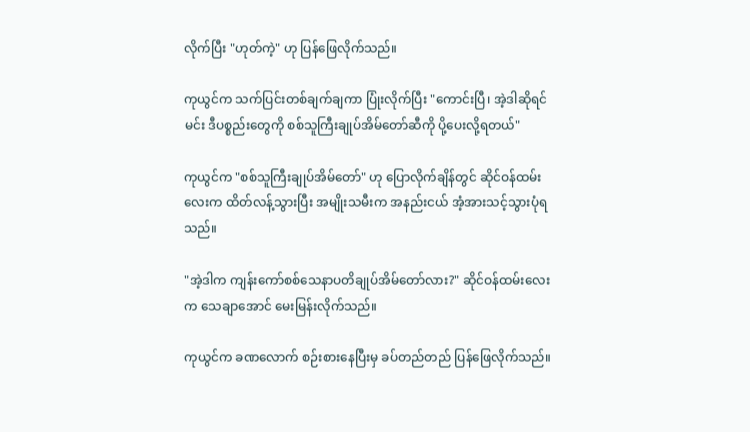လိုက်ပြီး "ဟုတ်ကဲ့" ဟု ပြန်ဖြေလိုက်သည်။

ကုယွင်က သက်ပြင်းတစ်ချက်ချကာ ပြုံးလိုက်ပြီး "ကောင်းပြီ၊ အဲ့ဒါဆိုရင် မင်း ဒီပစ္စည်းတွေကို စစ်သူကြီးချုပ်အိမ်တော်ဆီကို ပို့ပေးလို့ရတယ်"

ကုယွင်က "စစ်သူကြီးချုပ်အိမ်တော်" ဟု ပြောလိုက်ချိန်တွင် ဆိုင်ဝန်ထမ်းလေးက ထိတ်လန့်သွားပြီး အမျိုးသမီးက အနည်းငယ် အံ့အားသင့်သွားပုံရသည်။

"အဲ့ဒါက ကျန်းကော်စစ်သေနာပတိချုပ်အိမ်တော်လား?" ဆိုင်ဝန်ထမ်းလေးက သေချာအောင် မေးမြန်းလိုက်သည်။

ကုယွင်က ခဏလောက် စဉ်းစားနေပြီးမှ ခပ်တည်တည် ပြန်ဖြေလိုက်သည်။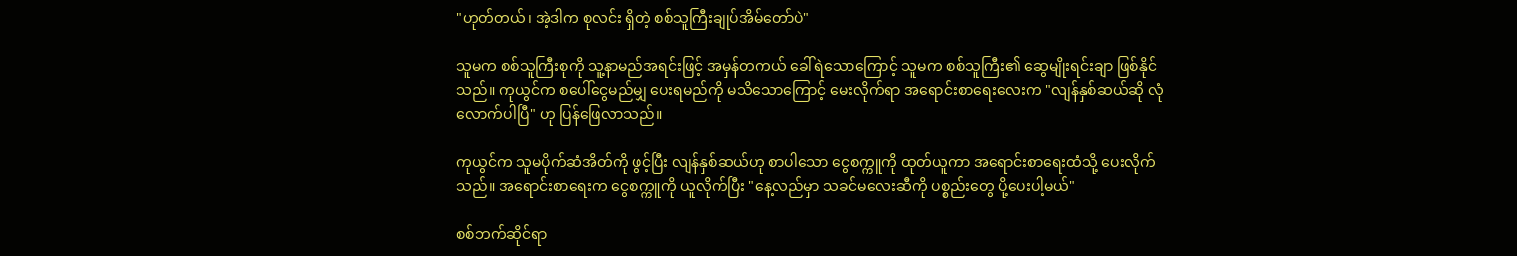"ဟုတ်တယ်၊ အဲ့ဒါက စုလင်း ရှိတဲ့ စစ်သူကြီးချုပ်အိမ်တော်ပဲ"

သူမက စစ်သူကြီးစုကို သူ့နာမည်အရင်းဖြင့် အမှန်တကယ် ခေါ်ရဲသောကြောင့် သူမက စစ်သူကြီး၏ ဆွေမျိုးရင်းချာ ဖြစ်နိုင်သည်။ ကုယွင်က စပေါ်ငွေမည်မျှ ပေးရမည်ကို မသိသောကြောင့် မေးလိုက်ရာ အရောင်းစာရေးလေးက "လျန်နှစ်ဆယ်ဆို လုံလောက်ပါပြီ" ဟု ပြန်ဖြေလာသည်။

ကုယွင်က သူမပိုက်ဆံအိတ်ကို ဖွင့်ပြီး လျန်နှစ်ဆယ်ဟု စာပါသော ငွေစက္ကူကို ထုတ်ယူကာ အရောင်းစာရေးထံသို့ ပေးလိုက်သည်။ အရောင်းစာရေးက ငွေစက္ကူကို ယူလိုက်ပြီး "နေ့လည်မှာ သခင်မလေးဆီကို ပစ္စည်းတွေ ပို့ပေးပါ့မယ်"

စစ်ဘက်ဆိုင်ရာ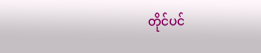တိုင်ပင်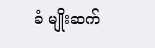ခံ မျိုးဆက်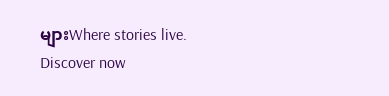များWhere stories live. Discover now